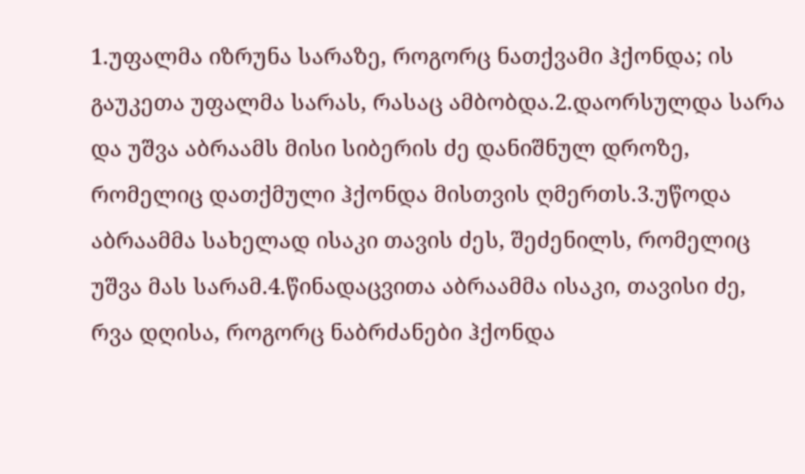1.უფალმა იზრუნა სარაზე, როგორც ნათქვამი ჰქონდა; ის გაუკეთა უფალმა სარას, რასაც ამბობდა.2.დაორსულდა სარა და უშვა აბრაამს მისი სიბერის ძე დანიშნულ დროზე, რომელიც დათქმული ჰქონდა მისთვის ღმერთს.3.უწოდა აბრაამმა სახელად ისაკი თავის ძეს, შეძენილს, რომელიც უშვა მას სარამ.4.წინადაცვითა აბრაამმა ისაკი, თავისი ძე, რვა დღისა, როგორც ნაბრძანები ჰქონდა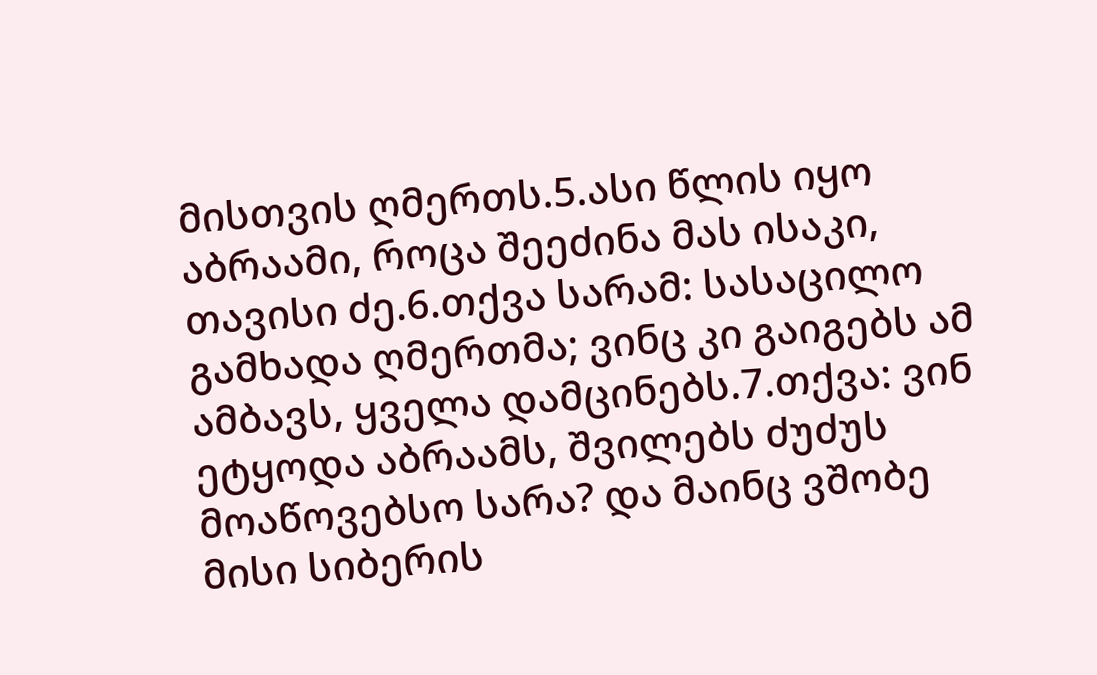მისთვის ღმერთს.5.ასი წლის იყო აბრაამი, როცა შეეძინა მას ისაკი, თავისი ძე.6.თქვა სარამ: სასაცილო გამხადა ღმერთმა; ვინც კი გაიგებს ამ ამბავს, ყველა დამცინებს.7.თქვა: ვინ ეტყოდა აბრაამს, შვილებს ძუძუს მოაწოვებსო სარა? და მაინც ვშობე მისი სიბერის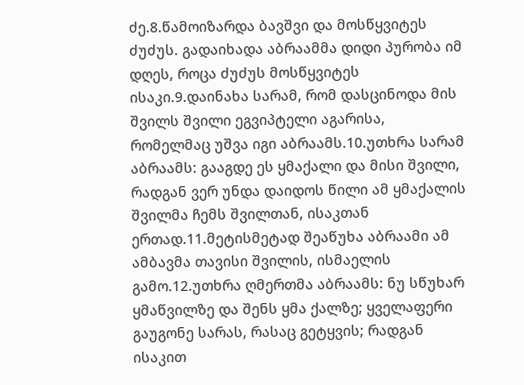ძე.8.წამოიზარდა ბავშვი და მოსწყვიტეს ძუძუს. გადაიხადა აბრაამმა დიდი პურობა იმ დღეს, როცა ძუძუს მოსწყვიტეს ისაკი.9.დაინახა სარამ, რომ დასცინოდა მის შვილს შვილი ეგვიპტელი აგარისა, რომელმაც უშვა იგი აბრაამს.10.უთხრა სარამ აბრაამს: გააგდე ეს ყმაქალი და მისი შვილი, რადგან ვერ უნდა დაიდოს წილი ამ ყმაქალის შვილმა ჩემს შვილთან, ისაკთან ერთად.11.მეტისმეტად შეაწუხა აბრაამი ამ ამბავმა თავისი შვილის, ისმაელის გამო.12.უთხრა ღმერთმა აბრაამს: ნუ სწუხარ ყმაწვილზე და შენს ყმა ქალზე; ყველაფერი გაუგონე სარას, რასაც გეტყვის; რადგან ისაკით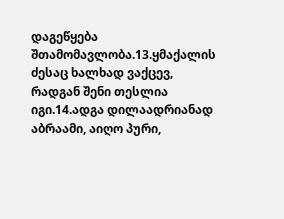დაგეწყება შთამომავლობა.13.ყმაქალის ძესაც ხალხად ვაქცევ, რადგან შენი თესლია იგი.14.ადგა დილაადრიანად აბრაამი, აიღო პური,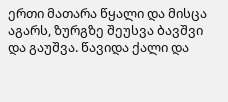ერთი მათარა წყალი და მისცა აგარს, ზურგზე შეუსვა ბავშვი და გაუშვა. წავიდა ქალი და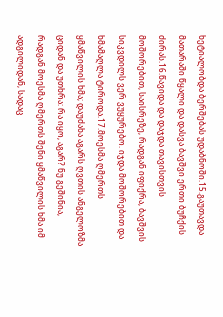ხეტიალობდა ბერშებას უდაბნოში.15.გაუთავდა მათარაში წყალი და დასვა ბავშვი ერთი ბუჩქის ძირას.16.წავიდა და დაჯდა თავისთვის მოშორებით, საისრეზე, რადგან იფიქრა, ბავშვის სიკვდილს ვერ ვუყურებო. იჯდა მოშორებით და ხმამაღლა ტიროდა.17.მოესმა ღმერთს ყმაწვილის ხმა; დაუძახა აგარს ღვთის ანგელოზმა ციდან და უთხრა: რა იყო, აგარ? ნუ გეშინია, რადგან მოესმა ღმერთს შენი ყმაწვილის ხმა იმ ადგილიდან, სადაც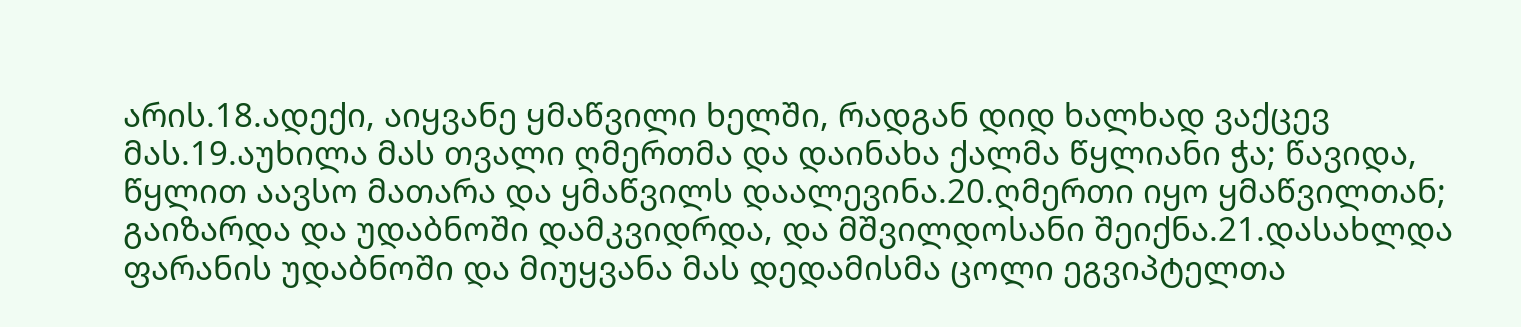არის.18.ადექი, აიყვანე ყმაწვილი ხელში, რადგან დიდ ხალხად ვაქცევ მას.19.აუხილა მას თვალი ღმერთმა და დაინახა ქალმა წყლიანი ჭა; წავიდა, წყლით აავსო მათარა და ყმაწვილს დაალევინა.20.ღმერთი იყო ყმაწვილთან; გაიზარდა და უდაბნოში დამკვიდრდა, და მშვილდოსანი შეიქნა.21.დასახლდა ფარანის უდაბნოში და მიუყვანა მას დედამისმა ცოლი ეგვიპტელთა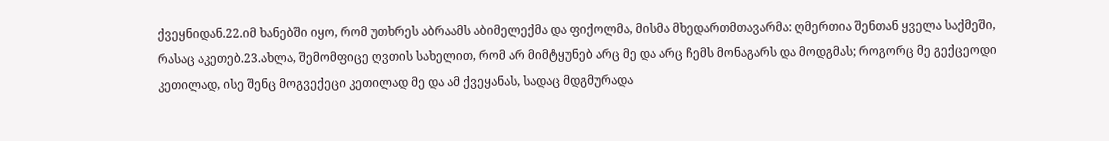ქვეყნიდან.22.იმ ხანებში იყო, რომ უთხრეს აბრაამს აბიმელექმა და ფიქოლმა, მისმა მხედართმთავარმა: ღმერთია შენთან ყველა საქმეში, რასაც აკეთებ.23.ახლა, შემომფიცე ღვთის სახელით, რომ არ მიმტყუნებ არც მე და არც ჩემს მონაგარს და მოდგმას; როგორც მე გექცეოდი კეთილად, ისე შენც მოგვექეცი კეთილად მე და ამ ქვეყანას, სადაც მდგმურადა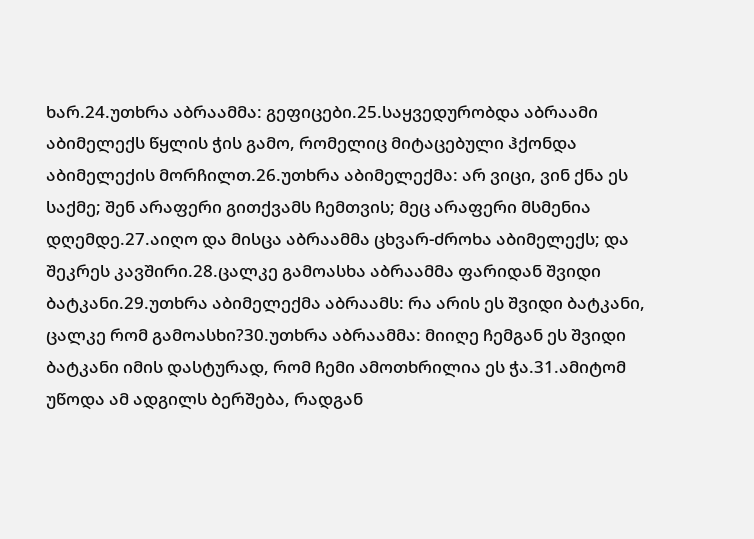ხარ.24.უთხრა აბრაამმა: გეფიცები.25.საყვედურობდა აბრაამი აბიმელექს წყლის ჭის გამო, რომელიც მიტაცებული ჰქონდა აბიმელექის მორჩილთ.26.უთხრა აბიმელექმა: არ ვიცი, ვინ ქნა ეს საქმე; შენ არაფერი გითქვამს ჩემთვის; მეც არაფერი მსმენია დღემდე.27.აიღო და მისცა აბრაამმა ცხვარ-ძროხა აბიმელექს; და შეკრეს კავშირი.28.ცალკე გამოასხა აბრაამმა ფარიდან შვიდი ბატკანი.29.უთხრა აბიმელექმა აბრაამს: რა არის ეს შვიდი ბატკანი, ცალკე რომ გამოასხი?30.უთხრა აბრაამმა: მიიღე ჩემგან ეს შვიდი ბატკანი იმის დასტურად, რომ ჩემი ამოთხრილია ეს ჭა.31.ამიტომ უწოდა ამ ადგილს ბერშება, რადგან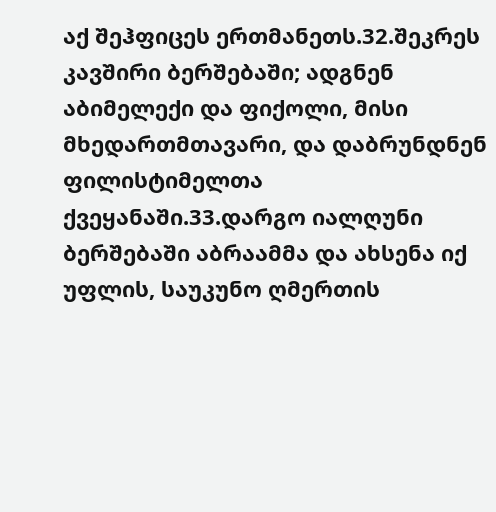აქ შეჰფიცეს ერთმანეთს.32.შეკრეს კავშირი ბერშებაში; ადგნენ აბიმელექი და ფიქოლი, მისი მხედართმთავარი, და დაბრუნდნენ ფილისტიმელთა ქვეყანაში.33.დარგო იალღუნი ბერშებაში აბრაამმა და ახსენა იქ უფლის, საუკუნო ღმერთის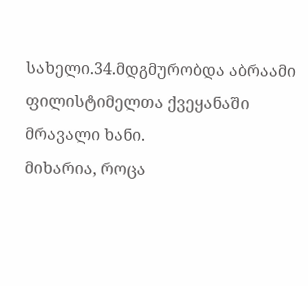სახელი.34.მდგმურობდა აბრაამი ფილისტიმელთა ქვეყანაში მრავალი ხანი.
მიხარია, როცა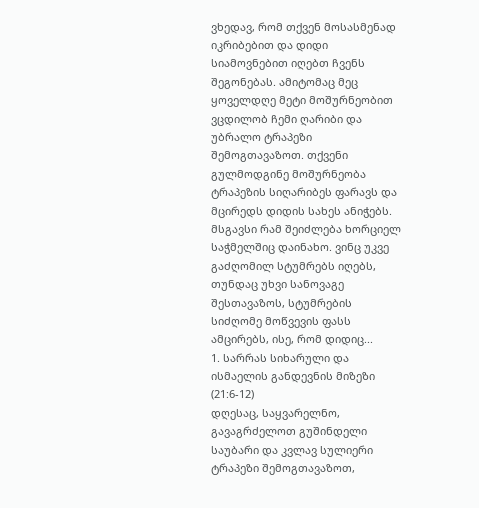ვხედავ, რომ თქვენ მოსასმენად იკრიბებით და დიდი სიამოვნებით იღებთ ჩვენს შეგონებას. ამიტომაც მეც ყოველდღე მეტი მოშურნეობით ვცდილობ ჩემი ღარიბი და უბრალო ტრაპეზი შემოგთავაზოთ. თქვენი გულმოდგინე მოშურნეობა ტრაპეზის სიღარიბეს ფარავს და მცირედს დიდის სახეს ანიჭებს. მსგავსი რამ შეიძლება ხორციელ საჭმელშიც დაინახო. ვინც უკვე გაძღომილ სტუმრებს იღებს, თუნდაც უხვი სანოვაგე შესთავაზოს, სტუმრების სიძღომე მოწვევის ფასს ამცირებს, ისე, რომ დიდიც...
1. სარრას სიხარული და ისმაელის განდევნის მიზეზი (21:6-12)
დღესაც, საყვარელნო, გავაგრძელოთ გუშინდელი საუბარი და კვლავ სულიერი ტრაპეზი შემოგთავაზოთ,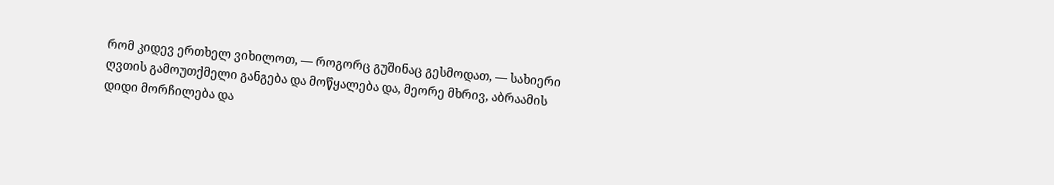რომ კიდევ ერთხელ ვიხილოთ, — როგორც გუშინაც გესმოდათ, — სახიერი ღვთის გამოუთქმელი განგება და მოწყალება და, მეორე მხრივ, აბრაამის დიდი მორჩილება და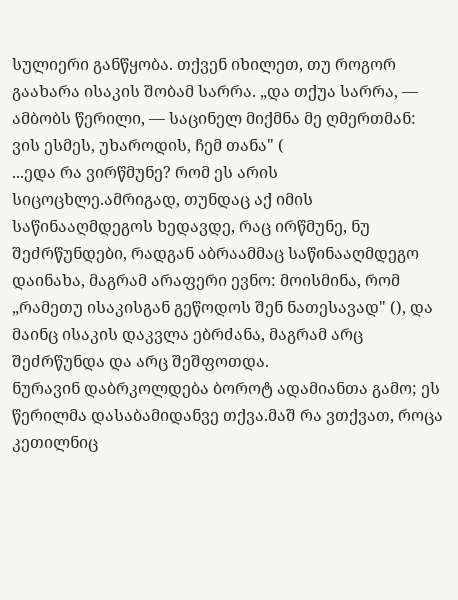სულიერი განწყობა. თქვენ იხილეთ, თუ როგორ გაახარა ისაკის შობამ სარრა. „და თქუა სარრა, — ამბობს წერილი, — საცინელ მიქმნა მე ღმერთმან: ვის ესმეს, უხაროდის, ჩემ თანა" (
...ედა რა ვირწმუნე? რომ ეს არის სიცოცხლე.ამრიგად, თუნდაც აქ იმის საწინააღმდეგოს ხედავდე, რაც ირწმუნე, ნუ შეძრწუნდები, რადგან აბრაამმაც საწინააღმდეგო დაინახა, მაგრამ არაფერი ევნო: მოისმინა, რომ „რამეთუ ისაკისგან გეწოდოს შენ ნათესავად" (), და მაინც ისაკის დაკვლა ებრძანა, მაგრამ არც შეძრწუნდა და არც შეშფოთდა.
ნურავინ დაბრკოლდება ბოროტ ადამიანთა გამო; ეს წერილმა დასაბამიდანვე თქვა.მაშ რა ვთქვათ, როცა კეთილნიც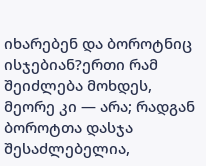იხარებენ და ბოროტნიც ისჯებიან?ერთი რამ შეიძლება მოხდეს, მეორე კი — არა; რადგან ბოროტთა დასჯა შესაძლებელია,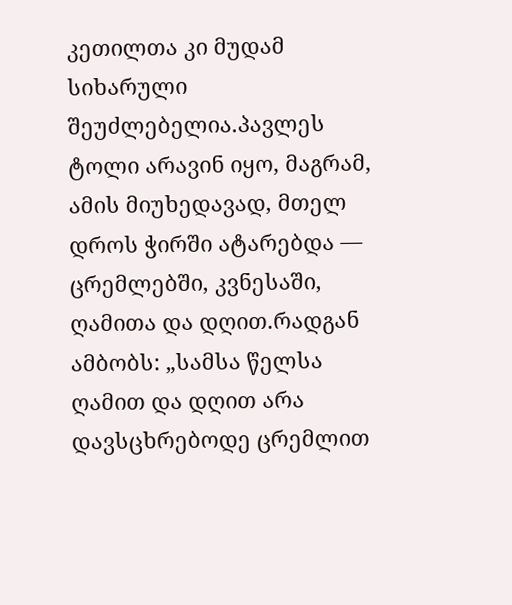კეთილთა კი მუდამ სიხარული შეუძლებელია.პავლეს ტოლი არავინ იყო, მაგრამ, ამის მიუხედავად, მთელ დროს ჭირში ატარებდა — ცრემლებში, კვნესაში, ღამითა და დღით.რადგან ამბობს: „სამსა წელსა ღამით და დღით არა დავსცხრებოდე ცრემლით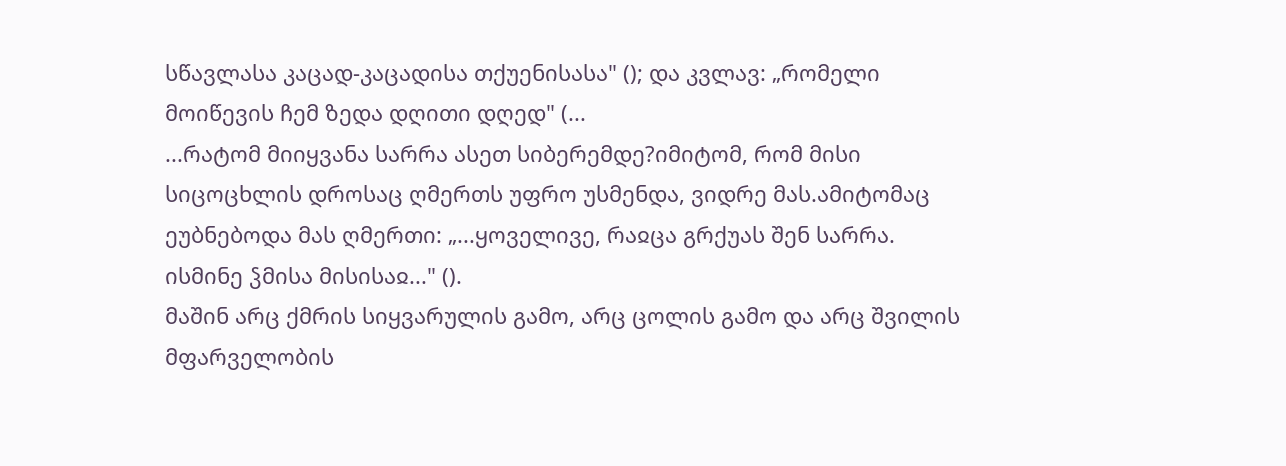სწავლასა კაცად-კაცადისა თქუენისასა" (); და კვლავ: „რომელი მოიწევის ჩემ ზედა დღითი დღედ" (...
...რატომ მიიყვანა სარრა ასეთ სიბერემდე?იმიტომ, რომ მისი სიცოცხლის დროსაც ღმერთს უფრო უსმენდა, ვიდრე მას.ამიტომაც ეუბნებოდა მას ღმერთი: „...ყოველივე, რაჲცა გრქუას შენ სარრა. ისმინე ჴმისა მისისაჲ..." ().
მაშინ არც ქმრის სიყვარულის გამო, არც ცოლის გამო და არც შვილის მფარველობის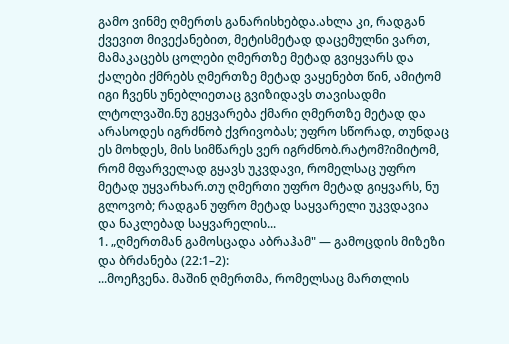გამო ვინმე ღმერთს განარისხებდა.ახლა კი, რადგან ქვევით მივექანებით, მეტისმეტად დაცემულნი ვართ, მამაკაცებს ცოლები ღმერთზე მეტად გვიყვარს და ქალები ქმრებს ღმერთზე მეტად ვაყენებთ წინ, ამიტომ იგი ჩვენს უნებლიეთაც გვიზიდავს თავისადმი ლტოლვაში.ნუ გეყვარება ქმარი ღმერთზე მეტად და არასოდეს იგრძნობ ქვრივობას; უფრო სწორად, თუნდაც ეს მოხდეს, მის სიმწარეს ვერ იგრძნობ.რატომ?იმიტომ, რომ მფარველად გყავს უკვდავი, რომელსაც უფრო მეტად უყვარხარ.თუ ღმერთი უფრო მეტად გიყვარს, ნუ გლოვობ; რადგან უფრო მეტად საყვარელი უკვდავია და ნაკლებად საყვარელის...
1. „ღმერთმან გამოსცადა აბრაჰამ" — გამოცდის მიზეზი და ბრძანება (22:1–2):
...მოეჩვენა. მაშინ ღმერთმა, რომელსაც მართლის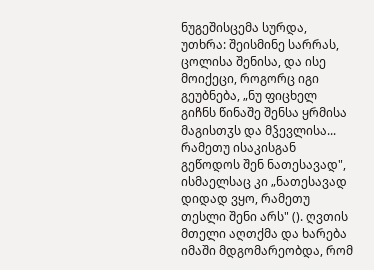ნუგეშისცემა სურდა, უთხრა: შეისმინე სარრას, ცოლისა შენისა, და ისე მოიქეცი, როგორც იგი გეუბნება, „ნუ ფიცხელ გიჩნს წინაშე შენსა ყრმისა მაგისთჳს და მჴევლისა... რამეთუ ისაკისგან გეწოდოს შენ ნათესავად", ისმაელსაც კი „ნათესავად დიდად ვყო, რამეთუ თესლი შენი არს" (). ღვთის მთელი აღთქმა და ხარება იმაში მდგომარეობდა, რომ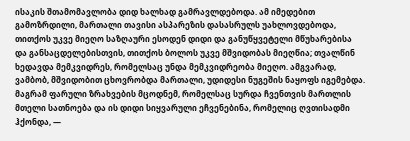ისაკის შთამომავლობა დიდ ხალხად გამრავლდებოდა. ამ იმედებით გამოზრდილი, მართალი თავისი ასპარეზის დასასრულს უახლოვდებოდა, თითქოს უკვე მიეღო საზღაური ესოდენ დიდი და განუწყვეტელი მწუხარებისა და განსაცდელებისთვის, თითქოს ბოლოს უკვე მშვიდობას მიეღწია; თვალწინ ხედავდა მემკვიდრეს, რომელსაც უნდა მემკვიდრეობა მიეღო. ამგვარად, ვამბობ, მშვიდობით ცხოვრობდა მართალი, უდიდესი ნუგეშის ნაყოფს იგემებდა. მაგრამ ფარული ზრახვების მცოდნემ, რომელსაც სურდა ჩვენთვის მართლის მთელი სათნოება და ის დიდი სიყვარული ეჩვენებინა, რომელიც ღვთისადმი ჰქონდა, —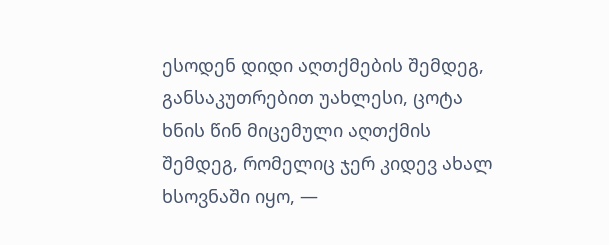ესოდენ დიდი აღთქმების შემდეგ, განსაკუთრებით უახლესი, ცოტა ხნის წინ მიცემული აღთქმის შემდეგ, რომელიც ჯერ კიდევ ახალ ხსოვნაში იყო, —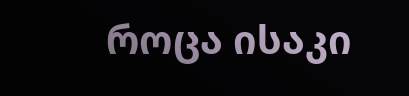როცა ისაკი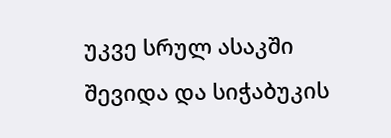უკვე სრულ ასაკში შევიდა და სიჭაბუკის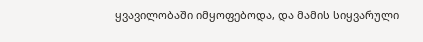ყვავილობაში იმყოფებოდა, და მამის სიყვარული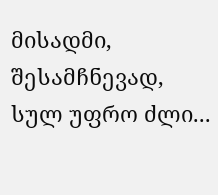მისადმი, შესამჩნევად, სულ უფრო ძლი...